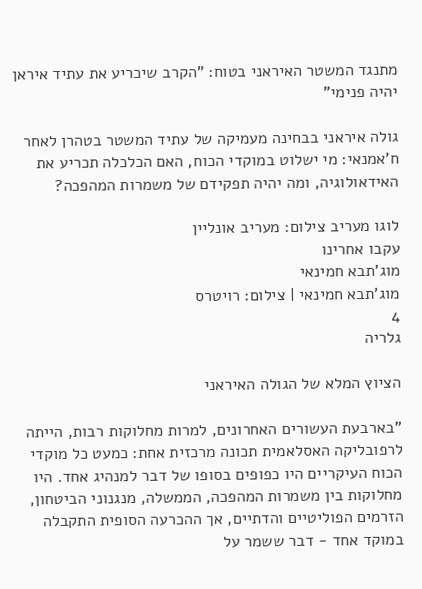מתנגד המשטר האיראני בטוח: "הקרב שיכריע את עתיד איראן יהיה פנימי"

גולה איראני בבחינה מעמיקה של עתיד המשטר בטהרן לאחר ח'אמנאי: מי ישלוט במוקדי הכוח, האם הכלכלה תכריע את האידאולוגיה, ומה יהיה תפקידם של משמרות המהפכה?

לוגו מעריב צילום: מעריב אונליין
עקבו אחרינו
מוג'תבא חמינאי
מוג'תבא חמינאי | צילום: רויטרס
4
גלריה

הציוץ המלא של הגולה האיראני

"בארבעת העשורים האחרונים, למרות מחלוקות רבות, הייתה לרפובליקה האסלאמית תכונה מרכזית אחת: כמעט כל מוקדי הכוח העיקריים היו כפופים בסופו של דבר למנהיג אחד. היו מחלוקות בין משמרות המהפכה, הממשלה, מנגנוני הביטחון, הזרמים הפוליטיים והדתיים, אך ההכרעה הסופית התקבלה במוקד אחד - דבר ששמר על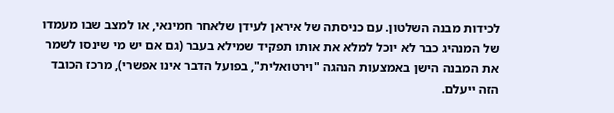לכידות מבנה השלטון. עם כניסתה של איראן לעידן שלאחר חמינאי, או למצב שבו מעמדו של המנהיג כבר לא יוכל למלא את אותו תפקיד שמילא בעבר (גם אם יש מי שינסו לשמר את המבנה הישן באמצעות הנהגה "וירטואלית", בפועל הדבר אינו אפשרי), מרכז הכובד הזה ייעלם.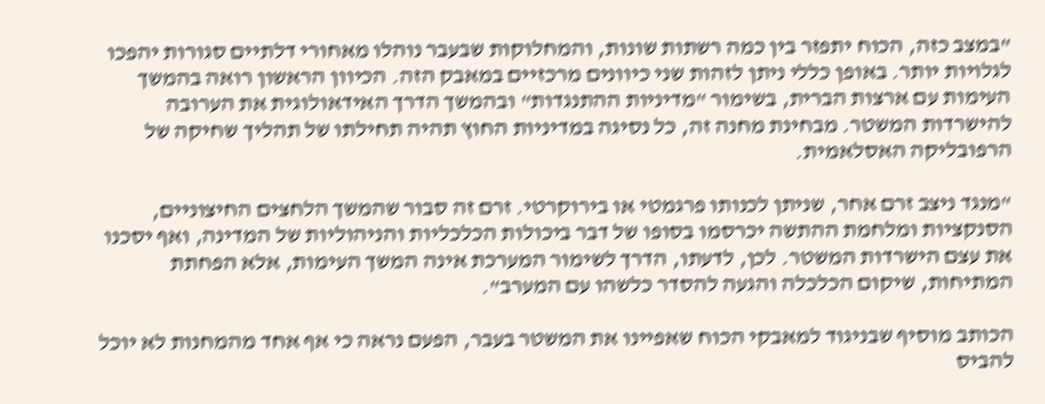"במצב כזה, הכוח יתפזר בין כמה רשתות שונות, והמחלוקות שבעבר נוהלו מאחורי דלתיים סגורות יהפכו לגלויות יותר. באופן כללי ניתן לזהות שני כיוונים מרכזיים במאבק הזה. הכיוון הראשון רואה בהמשך העימות עם ארצות הברית, בשימור "מדיניות ההתנגדות" ובהמשך הדרך האידאולוגית את הערובה להישרדות המשטר. מבחינת מחנה זה, כל נסיגה במדיניות החוץ תהיה תחילתו של תהליך שחיקה של הרפובליקה האסלאמית.

"מנגד ניצב זרם אחר, שניתן לכנותו פרגמטי או בירוקרטי. זרם זה סבור שהמשך הלחצים החיצוניים, הסנקציות ומלחמת ההתשה יכרסמו בסופו של דבר ביכולות הכלכליות והניהוליות של המדינה, ואף יסכנו את עצם הישרדות המשטר. לכן, לדעתו, הדרך לשימור המערכת אינה המשך העימות, אלא הפחתת המתיחות, שיקום הכלכלה והגעה להסדר כלשהו עם המערב".

הכותב מוסיף שבניגוד למאבקי הכוח שאפיינו את המשטר בעבר, הפעם נראה כי אף אחד מהמחנות לא יוכל להביס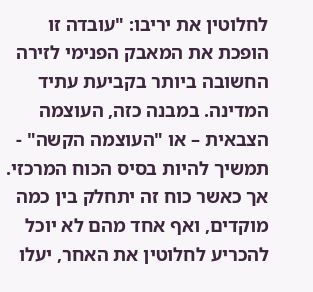לחלוטין את יריבו: "עובדה זו הופכת את המאבק הפנימי לזירה החשובה ביותר בקביעת עתיד המדינה. במבנה כזה, העוצמה הצבאית – או "העוצמה הקשה" - תמשיך להיות בסיס הכוח המרכזי. אך כאשר כוח זה יתחלק בין כמה מוקדים, ואף אחד מהם לא יוכל להכריע לחלוטין את האחר, יעלו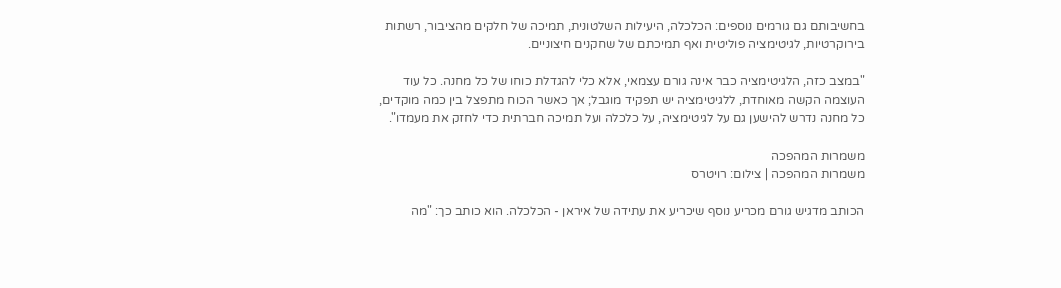בחשיבותם גם גורמים נוספים: הכלכלה, היעילות השלטונית, תמיכה של חלקים מהציבור, רשתות בירוקרטיות, לגיטימציה פוליטית ואף תמיכתם של שחקנים חיצוניים.

"במצב כזה, הלגיטימציה כבר אינה גורם עצמאי, אלא כלי להגדלת כוחו של כל מחנה. כל עוד העוצמה הקשה מאוחדת, ללגיטימציה יש תפקיד מוגבל; אך כאשר הכוח מתפצל בין כמה מוקדים, כל מחנה נדרש להישען גם על לגיטימציה, על כלכלה ועל תמיכה חברתית כדי לחזק את מעמדו".

משמרות המהפכה
משמרות המהפכה | צילום: רויטרס

הכותב מדגיש גורם מכריע נוסף שיכריע את עתידה של איראן - הכלכלה. הוא כותב כך: "מה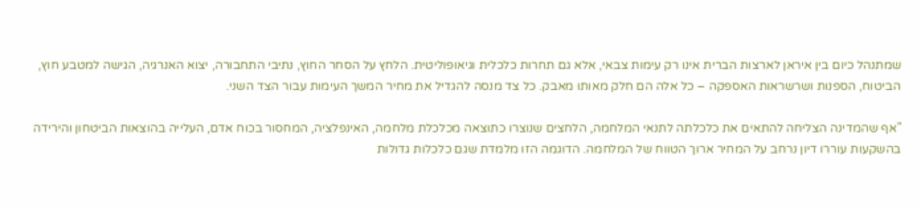שמתנהל כיום בין איראן לארצות הברית אינו רק עימות צבאי, אלא גם תחרות כלכלית וגיאופוליטית. הלחץ על הסחר החוץ, נתיבי התחבורה, יצוא האנרגיה, הגישה למטבע חוץ, הביטוח, הספנות ושרשראות האספקה – כל אלה הם חלק מאותו מאבק. כל צד מנסה להגדיל את מחיר המשך העימות עבור הצד השני.

"אף שהמדינה הצליחה להתאים את כלכלתה לתנאי המלחמה, הלחצים שנוצרו כתוצאה מכלכלת מלחמה, האינפלציה, המחסור בכוח אדם, העלייה בהוצאות הביטחון והירידה בהשקעות עוררו דיון נרחב על המחיר ארוך הטווח של המלחמה. הדוגמה הזו מלמדת שגם כלכלות גדולות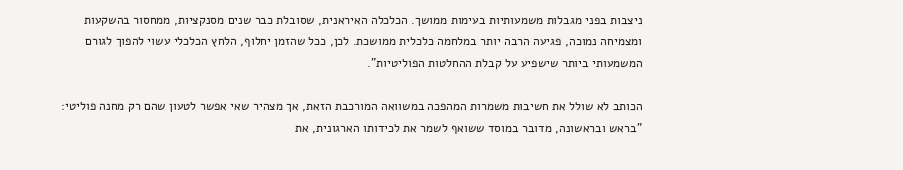ניצבות בפני מגבלות משמעותיות בעימות ממושך. הכלכלה האיראנית, שסובלת כבר שנים מסנקציות, ממחסור בהשקעות ומצמיחה נמוכה, פגיעה הרבה יותר במלחמה כלכלית ממושכת. לכן, ככל שהזמן יחלוף, הלחץ הכלכלי עשוי להפוך לגורם המשמעותי ביותר שישפיע על קבלת ההחלטות הפוליטיות".

הכותב לא שולל את חשיבות משמרות המהפכה במשוואה המורכבת הזאת, אך מצהיר שאי אפשר לטעון שהם רק מחנה פוליטי: "בראש ובראשונה, מדובר במוסד ששואף לשמר את לכידותו הארגונית, את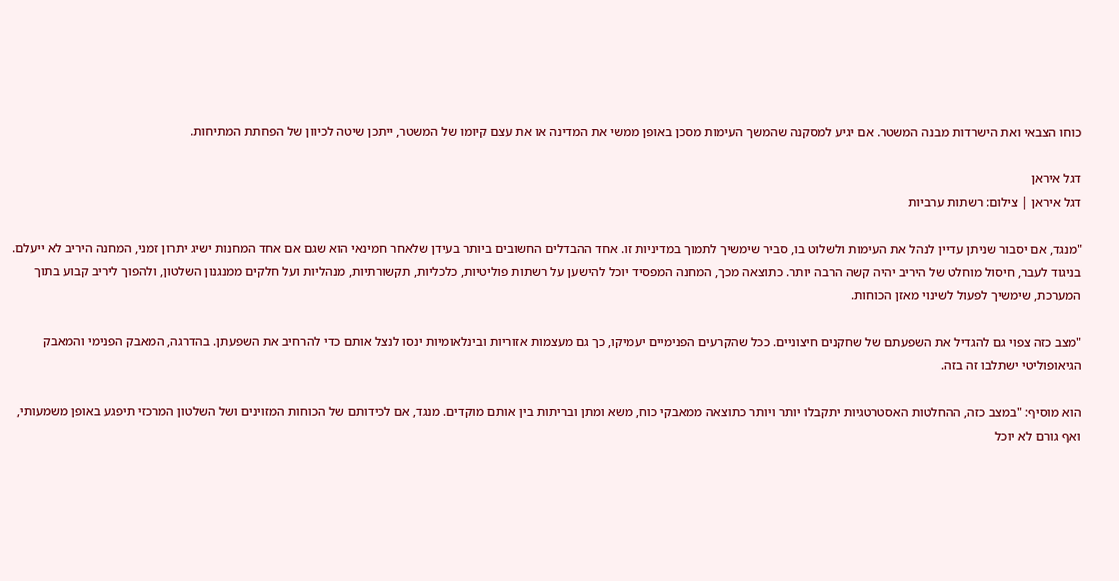כוחו הצבאי ואת הישרדות מבנה המשטר. אם יגיע למסקנה שהמשך העימות מסכן באופן ממשי את המדינה או את עצם קיומו של המשטר, ייתכן שיטה לכיוון של הפחתת המתיחות.

דגל איראן
דגל איראן | צילום: רשתות ערביות

"מנגד, אם יסבור שניתן עדיין לנהל את העימות ולשלוט בו, סביר שימשיך לתמוך במדיניות זו. אחד ההבדלים החשובים ביותר בעידן שלאחר חמינאי הוא שגם אם אחד המחנות ישיג יתרון זמני, המחנה היריב לא ייעלם. בניגוד לעבר, חיסול מוחלט של היריב יהיה קשה הרבה יותר. כתוצאה מכך, המחנה המפסיד יוכל להישען על רשתות פוליטיות, כלכליות, תקשורתיות, מנהליות ועל חלקים ממנגנון השלטון, ולהפוך ליריב קבוע בתוך המערכת, שימשיך לפעול לשינוי מאזן הכוחות.

"מצב כזה צפוי גם להגדיל את השפעתם של שחקנים חיצוניים. ככל שהקרעים הפנימיים יעמיקו, כך גם מעצמות אזוריות ובינלאומיות ינסו לנצל אותם כדי להרחיב את השפעתן. בהדרגה, המאבק הפנימי והמאבק הגיאופוליטי ישתלבו זה בזה.

הוא מוסיף: "במצב כזה, ההחלטות האסטרטגיות יתקבלו יותר ויותר כתוצאה ממאבקי כוח, משא ומתן ובריתות בין אותם מוקדים. מנגד, אם לכידותם של הכוחות המזוינים ושל השלטון המרכזי תיפגע באופן משמעותי, ואף גורם לא יוכל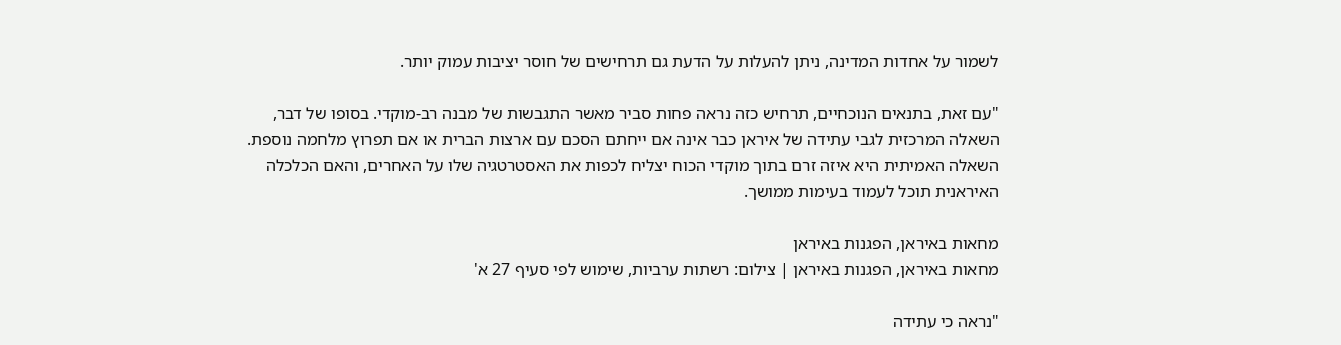לשמור על אחדות המדינה, ניתן להעלות על הדעת גם תרחישים של חוסר יציבות עמוק יותר.

"עם זאת, בתנאים הנוכחיים, תרחיש כזה נראה פחות סביר מאשר התגבשות של מבנה רב-מוקדי. בסופו של דבר, השאלה המרכזית לגבי עתידה של איראן כבר אינה אם ייחתם הסכם עם ארצות הברית או אם תפרוץ מלחמה נוספת. השאלה האמיתית היא איזה זרם בתוך מוקדי הכוח יצליח לכפות את האסטרטגיה שלו על האחרים, והאם הכלכלה האיראנית תוכל לעמוד בעימות ממושך.

מחאות באיראן, הפגנות באיראן
מחאות באיראן, הפגנות באיראן | צילום: רשתות ערביות, שימוש לפי סעיף 27 א'

"נראה כי עתידה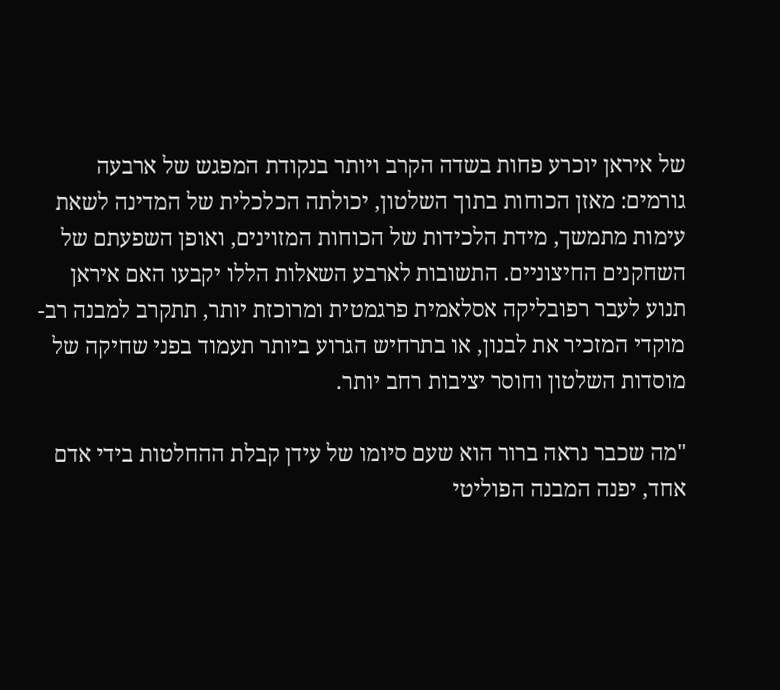של איראן יוכרע פחות בשדה הקרב ויותר בנקודת המפגש של ארבעה גורמים: מאזן הכוחות בתוך השלטון, יכולתה הכלכלית של המדינה לשאת עימות מתמשך, מידת הלכידות של הכוחות המזוינים, ואופן השפעתם של השחקנים החיצוניים. התשובות לארבע השאלות הללו יקבעו האם איראן תנוע לעבר רפובליקה אסלאמית פרגמטית ומרוכזת יותר, תתקרב למבנה רב-מוקדי המזכיר את לבנון, או בתרחיש הגרוע ביותר תעמוד בפני שחיקה של מוסדות השלטון וחוסר יציבות רחב יותר.

"מה שכבר נראה ברור הוא שעם סיומו של עידן קבלת ההחלטות בידי אדם אחד, יפנה המבנה הפוליטי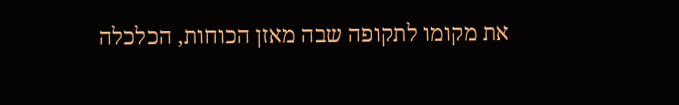את מקומו לתקופה שבה מאזן הכוחות, הכלכלה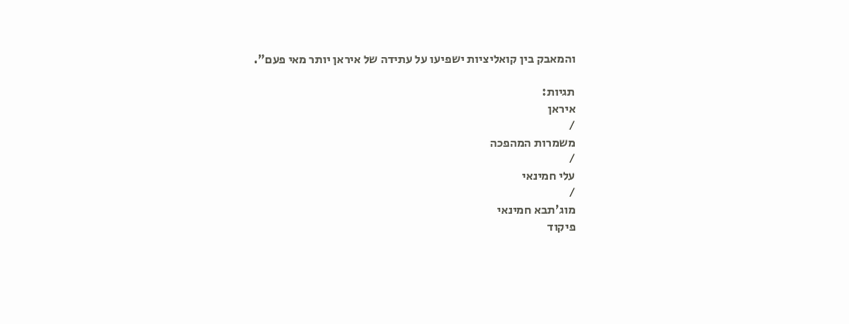והמאבק בין קואליציות ישפיעו על עתידה של איראן יותר מאי פעם".

תגיות:
איראן
/
משמרות המהפכה
/
עלי חמינאי
/
מוג'תבא חמינאי
פיקוד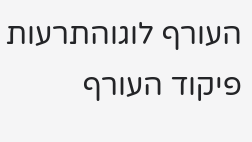העורף לוגוהתרעות פיקוד העורף